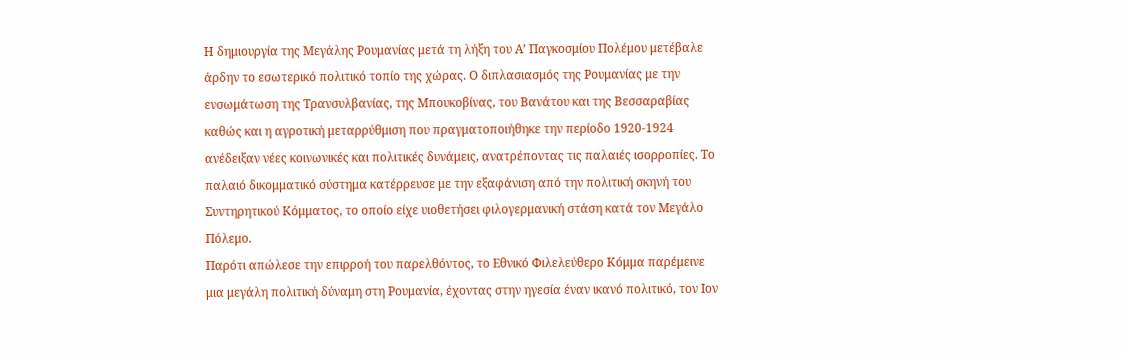Η δημιουργία της Μεγάλης Ρουμανίας μετά τη λήξη του Α’ Παγκοσμίου Πολέμου μετέβαλε άρδην το εσωτερικό πολιτικό τοπίο της χώρας. Ο διπλασιασμός της Ρουμανίας με την ενσωμάτωση της Τρανσυλβανίας, της Μπουκοβίνας, του Βανάτου και της Βεσσαραβίας καθώς και η αγροτική μεταρρύθμιση που πραγματοποιήθηκε την περίοδο 1920-1924 ανέδειξαν νέες κοινωνικές και πολιτικές δυνάμεις, ανατρέποντας τις παλαιές ισορροπίες. Το παλαιό δικομματικό σύστημα κατέρρευσε με την εξαφάνιση από την πολιτική σκηνή του Συντηρητικού Κόμματος, το οποίο είχε υιοθετήσει φιλογερμανική στάση κατά τον Μεγάλο Πόλεμο.
Παρότι απώλεσε την επιρροή του παρελθόντος, το Εθνικό Φιλελεύθερο Κόμμα παρέμεινε μια μεγάλη πολιτική δύναμη στη Ρουμανία, έχοντας στην ηγεσία έναν ικανό πολιτικό, τον Iον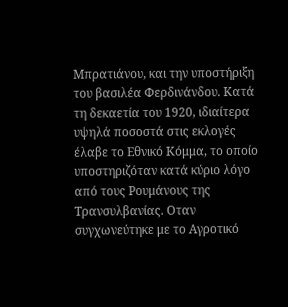Μπρατιάνου, και την υποστήριξη του βασιλέα Φερδινάνδου. Κατά τη δεκαετία του 1920, ιδιαίτερα υψηλά ποσοστά στις εκλογές έλαβε το Εθνικό Κόμμα, το οποίο υποστηριζόταν κατά κύριο λόγο από τους Ρουμάνους της Τρανσυλβανίας. Οταν συγχωνεύτηκε με το Αγροτικό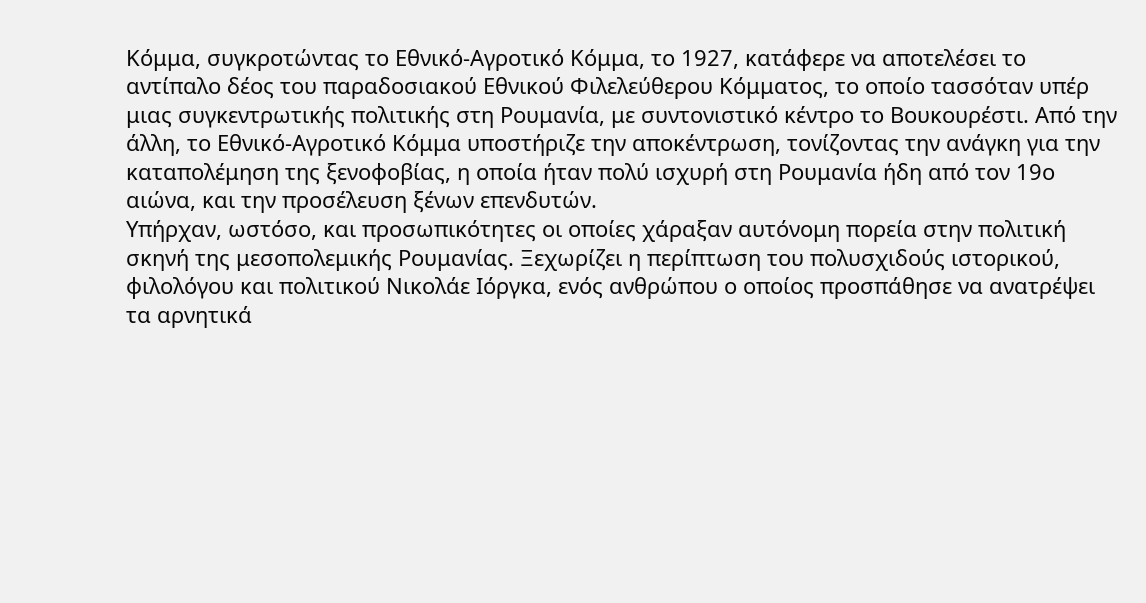Κόμμα, συγκροτώντας το Εθνικό-Αγροτικό Κόμμα, το 1927, κατάφερε να αποτελέσει το αντίπαλο δέος του παραδοσιακού Εθνικού Φιλελεύθερου Κόμματος, το οποίο τασσόταν υπέρ μιας συγκεντρωτικής πολιτικής στη Ρουμανία, με συντονιστικό κέντρο το Βουκουρέστι. Από την άλλη, το Εθνικό-Αγροτικό Κόμμα υποστήριζε την αποκέντρωση, τονίζοντας την ανάγκη για την καταπολέμηση της ξενοφοβίας, η οποία ήταν πολύ ισχυρή στη Ρουμανία ήδη από τον 19ο αιώνα, και την προσέλευση ξένων επενδυτών.
Υπήρχαν, ωστόσο, και προσωπικότητες οι οποίες χάραξαν αυτόνομη πορεία στην πολιτική σκηνή της μεσοπολεμικής Ρουμανίας. Ξεχωρίζει η περίπτωση του πολυσχιδούς ιστορικού, φιλολόγου και πολιτικού Νικολάε Ιόργκα, ενός ανθρώπου ο οποίος προσπάθησε να ανατρέψει τα αρνητικά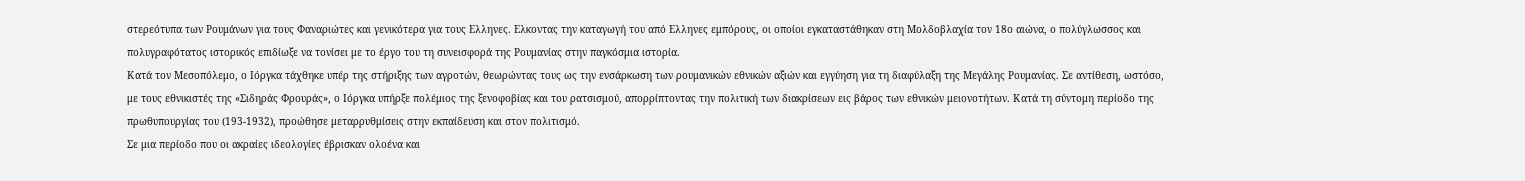στερεότυπα των Ρουμάνων για τους Φαναριώτες και γενικότερα για τους Ελληνες. Ελκοντας την καταγωγή του από Ελληνες εμπόρους, οι οποίοι εγκαταστάθηκαν στη Μολδοβλαχία τον 18ο αιώνα, ο πολύγλωσσος και πολυγραφότατος ιστορικός επιδίωξε να τονίσει με το έργο του τη συνεισφορά της Ρουμανίας στην παγκόσμια ιστορία.
Κατά τον Μεσοπόλεμο, ο Ιόργκα τάχθηκε υπέρ της στήριξης των αγροτών, θεωρώντας τους ως την ενσάρκωση των ρουμανικών εθνικών αξιών και εγγύηση για τη διαφύλαξη της Μεγάλης Ρουμανίας. Σε αντίθεση, ωστόσο, με τους εθνικιστές της «Σιδηράς Φρουράς», ο Ιόργκα υπήρξε πολέμιος της ξενοφοβίας και του ρατσισμού, απορρίπτοντας την πολιτική των διακρίσεων εις βάρος των εθνικών μειονοτήτων. Κατά τη σύντομη περίοδο της πρωθυπουργίας του (193-1932), προώθησε μεταρρυθμίσεις στην εκπαίδευση και στον πολιτισμό.
Σε μια περίοδο που οι ακραίες ιδεολογίες έβρισκαν ολοένα και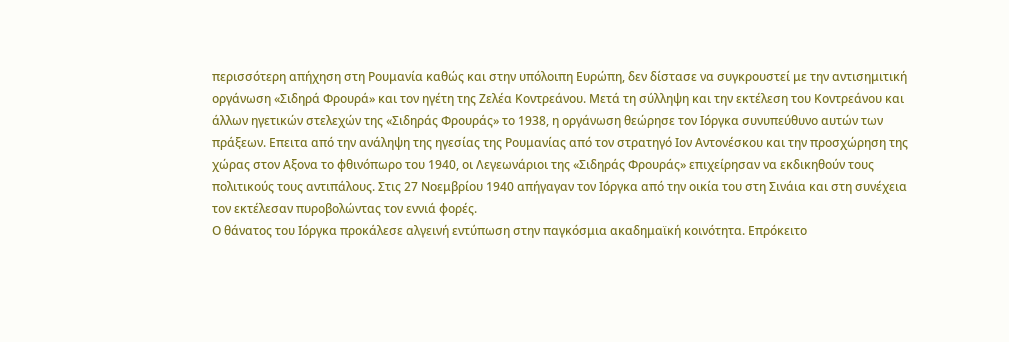περισσότερη απήχηση στη Ρουμανία καθώς και στην υπόλοιπη Ευρώπη, δεν δίστασε να συγκρουστεί με την αντισημιτική οργάνωση «Σιδηρά Φρουρά» και τον ηγέτη της Ζελέα Κοντρεάνου. Μετά τη σύλληψη και την εκτέλεση του Κοντρεάνου και άλλων ηγετικών στελεχών της «Σιδηράς Φρουράς» το 1938, η οργάνωση θεώρησε τον Ιόργκα συνυπεύθυνο αυτών των πράξεων. Επειτα από την ανάληψη της ηγεσίας της Ρουμανίας από τον στρατηγό Ιον Αντονέσκου και την προσχώρηση της χώρας στον Αξονα το φθινόπωρο του 1940, οι Λεγεωνάριοι της «Σιδηράς Φρουράς» επιχείρησαν να εκδικηθούν τους πολιτικούς τους αντιπάλους. Στις 27 Νοεμβρίου 1940 απήγαγαν τον Ιόργκα από την οικία του στη Σινάια και στη συνέχεια τον εκτέλεσαν πυροβολώντας τον εννιά φορές.
Ο θάνατος του Ιόργκα προκάλεσε αλγεινή εντύπωση στην παγκόσμια ακαδημαϊκή κοινότητα. Επρόκειτο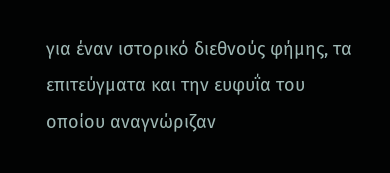για έναν ιστορικό διεθνούς φήμης, τα επιτεύγματα και την ευφυΐα του οποίου αναγνώριζαν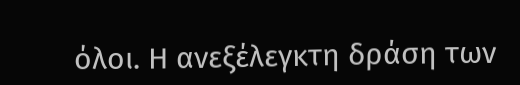όλοι. Η ανεξέλεγκτη δράση των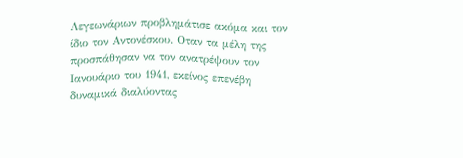Λεγεωνάριων προβλημάτισε ακόμα και τον ίδιο τον Αντονέσκου. Οταν τα μέλη της προσπάθησαν να τον ανατρέψουν τον Ιανουάριο του 1941, εκείνος επενέβη δυναμικά διαλύοντας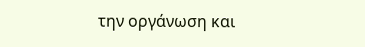την οργάνωση και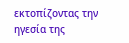εκτοπίζοντας την ηγεσία της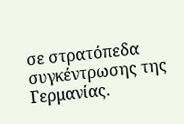σε στρατόπεδα συγκέντρωσης της Γερμανίας.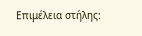Επιμέλεια στήλης: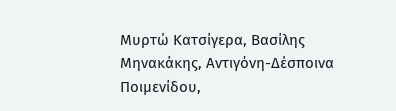Μυρτώ Κατσίγερα, Βασίλης Μηνακάκης, Αντιγόνη-Δέσποινα Ποιμενίδου,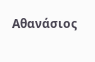Αθανάσιος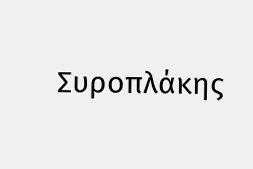Συροπλάκης